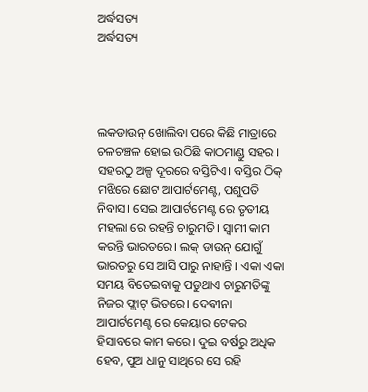ଅର୍ଦ୍ଧସତ୍ୟ
ଅର୍ଦ୍ଧସତ୍ୟ




ଲକଡାଉନ୍ ଖୋଲିବା ପରେ କିଛି ମାତ୍ରାରେ ଚଳଚଞ୍ଚଳ ହୋଇ ଉଠିଛି କାଠମାଣ୍ଡୁ ସହର ।
ସହରଠୁ ଅଳ୍ପ ଦୂରରେ ବସ୍ତିଟିଏ। ବସ୍ତିର ଠିକ୍ ମଝିରେ ଛୋଟ ଆପାର୍ଟମେଣ୍ଟ, ପଶୁପତି ନିବାସ। ସେଇ ଆପାର୍ଟମେଣ୍ଟ ରେ ତୃତୀୟ ମହଲା ରେ ରହନ୍ତି ଚାରୁମତି। ସ୍ବାମୀ କାମ କରନ୍ତି ଭାରତରେ। ଲକ୍ ଡାଉନ୍ ଯୋଗୁଁ ଭାରତରୁ ସେ ଆସି ପାରୁ ନାହାନ୍ତି । ଏକା ଏକା ସମୟ ବିତେଇବାକୁ ପଡୁଥାଏ ଚାରୁମତିଙ୍କୁ ନିଜର ଫ୍ଲାଟ୍ ଭିତରେ। ଦେଵୀନା ଆପାର୍ଟମେଣ୍ଟ ରେ କେୟାର ଟେକର ହିସାବରେ କାମ କରେ। ଦୁଇ ବର୍ଷରୁ ଅଧିକ ହେବ, ପୁଅ ଧାନୁ ସାଥିରେ ସେ ରହି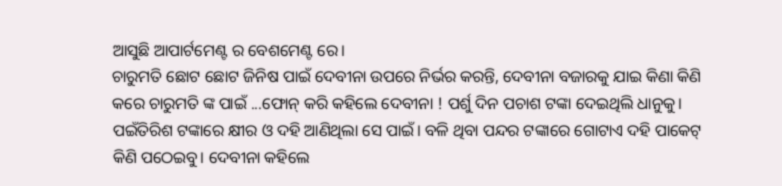ଆସୁଛି ଆପାର୍ଟମେଣ୍ଟ ର ବେଶମେଣ୍ଟ ରେ।
ଚାରୁମତି ଛୋଟ ଛୋଟ ଜିନିଷ ପାଇଁ ଦେବୀନା ଉପରେ ନିର୍ଭର କରନ୍ତି, ଦେବୀନା ବଜାରକୁ ଯାଇ କିଣା କିଣି କରେ ଚାରୁମତି ଙ୍କ ପାଇଁ ...ଫୋନ୍ କରି କହିଲେ ଦେବୀନା ! ପର୍ଶୁ ଦିନ ପଚାଶ ଟଙ୍କା ଦେଇଥିଲି ଧାନୁକୁ। ପଇଁତିରିଶ ଟଙ୍କାରେ କ୍ଷୀର ଓ ଦହି ଆଣିଥିଲା ସେ ପାଇଁ। ବଳି ଥିବା ପନ୍ଦର ଟଙ୍କାରେ ଗୋଟାଏ ଦହି ପାକେଟ୍ କିଣି ପଠେଇବୁ। ଦେବୀନା କହିଲେ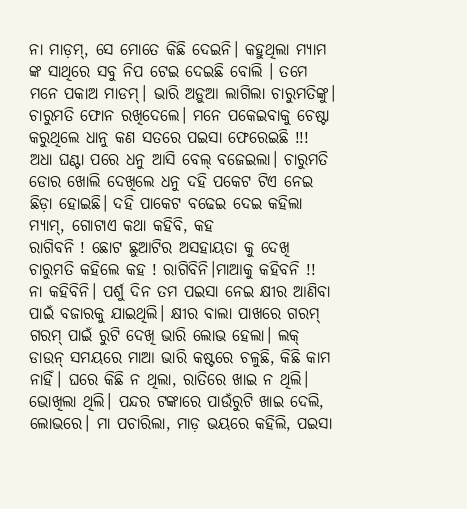ନା ମାଡ଼ମ୍, ସେ ମୋତେ କିଛି ଦେଇନି। କହୁଥିଲା ମ୍ୟାମ ଙ୍କ ସାଥିରେ ସବୁ ନିପ ଟେଇ ଦେଇଛି ବୋଲି । ତମେ ମନେ ପକାଅ ମାଡମ୍। ଭାରି ଅଡ଼ୁଆ ଲାଗିଲା ଚାରୁମତିଙ୍କୁ। ଚାରୁମତି ଫୋନ ରଖିଦେଲେ। ମନେ ପକେଇବାକୁ ଚେଷ୍ଟା କରୁଥିଲେ ଧାନୁ କଣ ସତରେ ପଇସା ଫେରେଇଛି !!!
ଅଧା ଘଣ୍ଟା ପରେ ଧନୁ ଆସି ବେଲ୍ ବଜେଇଲା। ଚାରୁମତି ଡୋର ଖୋଲି ଦେଖିଲେ ଧନୁ ଦହି ପକେଟ ଟିଏ ନେଇ ଛିଡ଼ା ହୋଇଛି। ଦହି ପାକେଟ ବଢେଇ ଦେଇ କହିଲା ମ୍ୟାମ୍, ଗୋଟାଏ କଥା କହିବି, କହ
ରାଗିବନି ! ଛୋଟ ଛୁଆଟିର ଅସହାୟତା କୁ ଦେଖି ଚାରୁମତି କହିଲେ କହ ! ରାଗିବିନି।ମାଆକୁ କହିବନି !!
ନା କହିବିନି। ପର୍ଶୁ ଦିନ ତମ ପଇସା ନେଇ କ୍ଷୀର ଆଣିବା ପାଇଁ ବଜାରକୁ ଯାଇଥିଲି। କ୍ଷୀର ବାଲା ପାଖରେ ଗରମ୍ ଗରମ୍ ପାଇଁ ରୁଟି ଦେଖି ଭାରି ଲୋଭ ହେଲା। ଲକ୍ ଡାଉନ୍ ସମୟରେ ମାଆ ଭାରି କଷ୍ଟରେ ଚଳୁଛି, କିଛି କାମ ନାହିଁ। ଘରେ କିଛି ନ ଥିଲା, ରାତିରେ ଖାଇ ନ ଥିଲି। ଭୋଖିଲା ଥିଲି। ପନ୍ଦର ଟଙ୍କାରେ ପାଉଁରୁଟି ଖାଇ ଦେଲି, ଲୋଭରେ। ମା ପଚାରିଲା, ମାଡ଼ ଭୟରେ କହିଲି, ପଇସା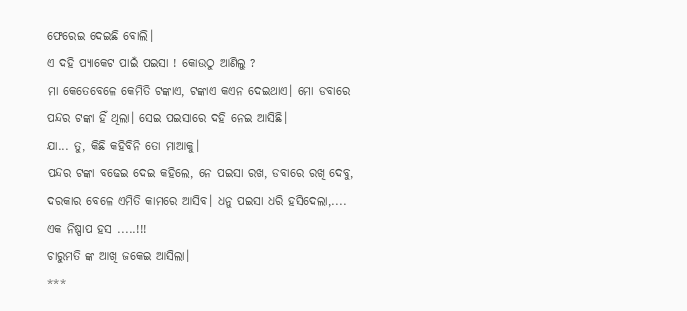ଫେରେଇ ଦେଇଛି ବୋଲି।
ଏ ଦହି ପ୍ୟାକେଟ ପାଇଁ ପଇସା ! କୋଉଠୁ ଆଣିଲୁ ?
ମା କେତେବେଳେ କେମିତି ଟଙ୍କାଏ, ଟଙ୍କାଏ କଏନ ଦେଇଥାଏ। ମୋ ଡବାରେ ପନ୍ଦର ଟଙ୍କା ହିଁ ଥିଲା। ସେଇ ପଇସାରେ ଦହି ନେଇ ଆସିଛି।
ଯା... ତୁ, କିଛି କହିବିନି ତୋ ମାଆକୁ।
ପନ୍ଦର ଟଙ୍କା ବଢେଇ ଦେଇ କହିଲେ, ନେ ପଇସା ରଖ, ଡବାରେ ରଖି ଦେବୁ, ଦରକାର ବେଳେ ଏମିତି କାମରେ ଆସିବ। ଧନୁ ପଇସା ଧରି ହସିଦେଲା,.... ଏକ ନିଷ୍ପାପ ହସ .....!!!
ଚାରୁମତି ଙ୍କ ଆଖି ଜକେଇ ଆସିଲା।
***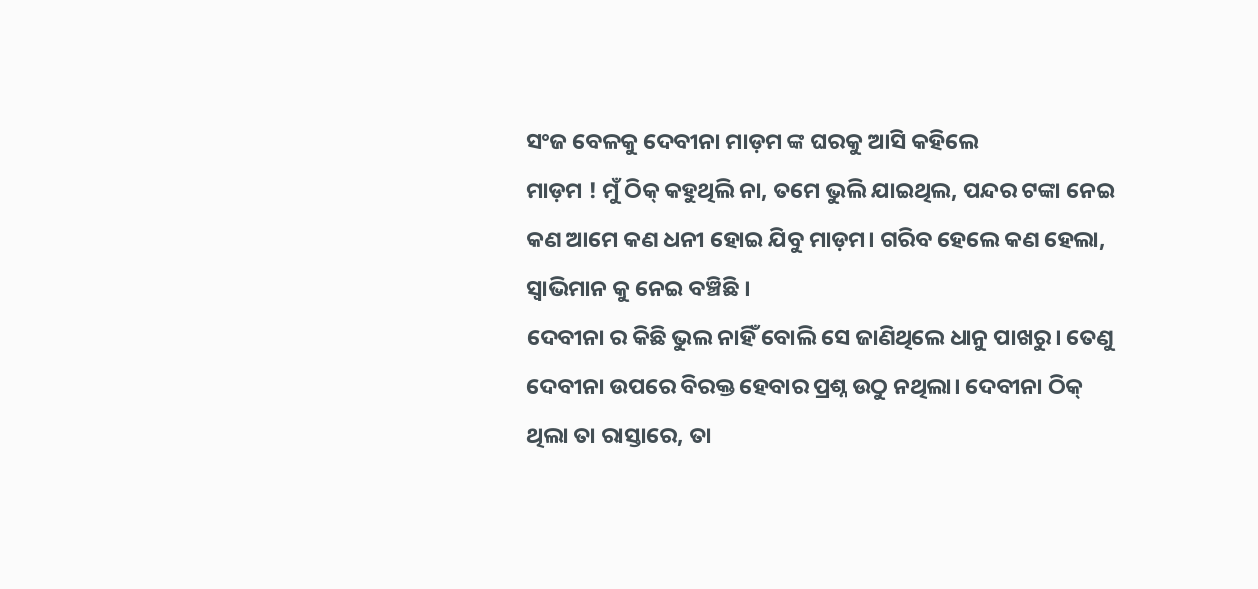ସଂଜ ବେଳକୁ ଦେବୀନା ମାଡ଼ମ ଙ୍କ ଘରକୁ ଆସି କହିଲେ
ମାଡ଼ମ ! ମୁଁ ଠିକ୍ କହୁଥିଲି ନା, ତମେ ଭୁଲି ଯାଇଥିଲ, ପନ୍ଦର ଟଙ୍କା ନେଇ କଣ ଆମେ କଣ ଧନୀ ହୋଇ ଯିବୁ ମାଡ଼ମ। ଗରିବ ହେଲେ କଣ ହେଲା, ସ୍ୱାଭିମାନ କୁ ନେଇ ବଞ୍ଚିଛି ।
ଦେବୀନା ର କିଛି ଭୁଲ ନାହିଁ ବୋଲି ସେ ଜାଣିଥିଲେ ଧାନୁ ପାଖରୁ। ତେଣୁ ଦେବୀନା ଉପରେ ବିରକ୍ତ ହେବାର ପ୍ରଶ୍ନ ଉଠୁ ନଥିଲା। ଦେବୀନା ଠିକ୍ ଥିଲା ତା ରାସ୍ତାରେ, ତା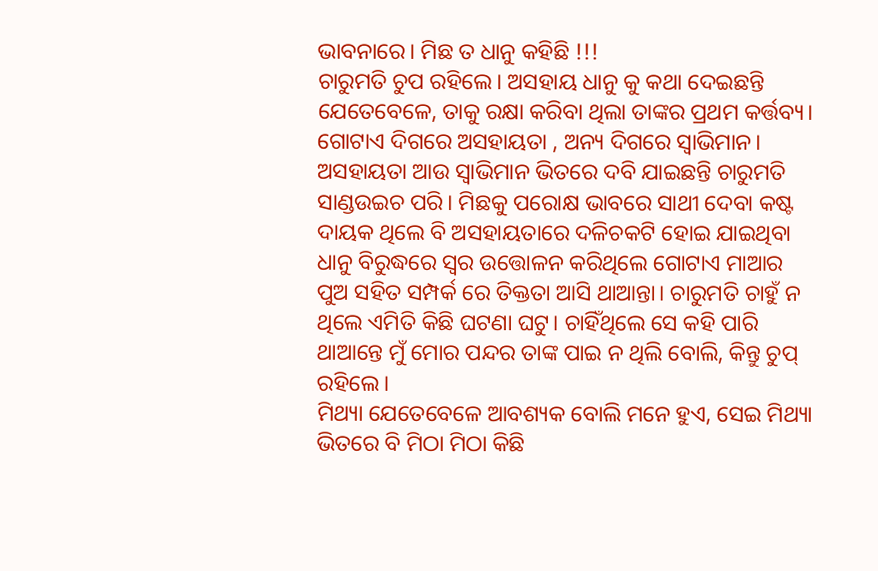ଭାବନାରେ। ମିଛ ତ ଧାନୁ କହିଛି !!!
ଚାରୁମତି ଚୁପ ରହିଲେ। ଅସହାୟ ଧାନୁ କୁ କଥା ଦେଇଛନ୍ତି ଯେତେବେଳେ, ତାକୁ ରକ୍ଷା କରିବା ଥିଲା ତାଙ୍କର ପ୍ରଥମ କର୍ତ୍ତବ୍ୟ। ଗୋଟାଏ ଦିଗରେ ଅସହାୟତା , ଅନ୍ୟ ଦିଗରେ ସ୍ୱାଭିମାନ। ଅସହାୟତା ଆଉ ସ୍ୱାଭିମାନ ଭିତରେ ଦବି ଯାଇଛନ୍ତି ଚାରୁମତି ସାଣ୍ଡଉଇଚ ପରି। ମିଛକୁ ପରୋକ୍ଷ ଭାବରେ ସାଥୀ ଦେବା କଷ୍ଟ ଦାୟକ ଥିଲେ ବି ଅସହାୟତାରେ ଦଳିଚକଟି ହୋଇ ଯାଇଥିବା ଧାନୁ ବିରୁଦ୍ଧରେ ସ୍ବର ଉତ୍ତୋଳନ କରିଥିଲେ ଗୋଟାଏ ମାଆର ପୁଅ ସହିତ ସମ୍ପର୍କ ରେ ତିକ୍ତତା ଆସି ଥାଆନ୍ତା। ଚାରୁମତି ଚାହୁଁ ନ ଥିଲେ ଏମିତି କିଛି ଘଟଣା ଘଟୁ। ଚାହିଁଥିଲେ ସେ କହି ପାରି ଥାଆନ୍ତେ ମୁଁ ମୋର ପନ୍ଦର ତାଙ୍କ ପାଇ ନ ଥିଲି ବୋଲି, କିନ୍ତୁ ଚୁପ୍ ରହିଲେ।
ମିଥ୍ୟା ଯେତେବେଳେ ଆବଶ୍ୟକ ବୋଲି ମନେ ହୁଏ, ସେଇ ମିଥ୍ୟା ଭିତରେ ବି ମିଠା ମିଠା କିଛି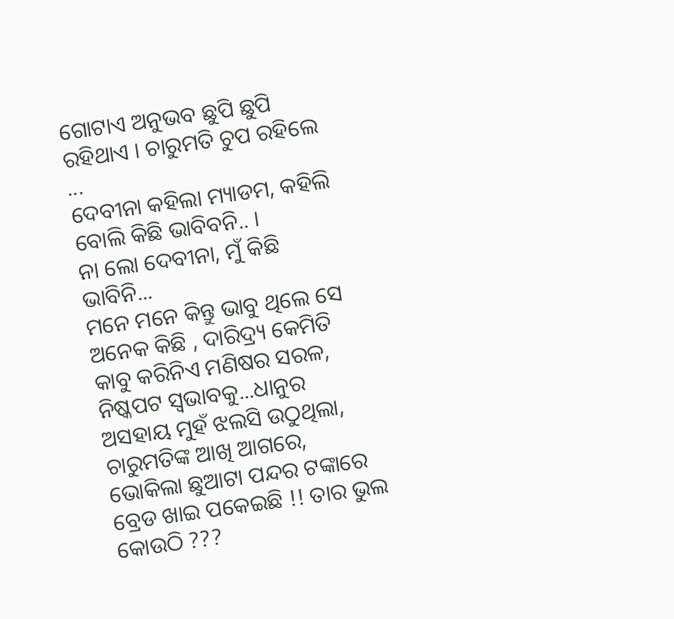ଗୋଟାଏ ଅନୁଭବ ଛୁପି ଛୁପି ରହିଥାଏ । ଚାରୁମତି ଚୁପ ରହିଲେ ...
ଦେବୀନା କହିଲା ମ୍ୟାଡମ, କହିଲି ବୋଲି କିଛି ଭାବିବନି.. ।
ନା ଲୋ ଦେବୀନା, ମୁଁ କିଛି ଭାବିନି...
ମନେ ମନେ କିନ୍ତୁ ଭାବୁ ଥିଲେ ସେ ଅନେକ କିଛି , ଦାରିଦ୍ର୍ୟ କେମିତି କାବୁ କରିନିଏ ମଣିଷର ସରଳ, ନିଷ୍କପଟ ସ୍ଵଭାବକୁ...ଧାନୁର ଅସହାୟ ମୁହଁ ଝଲସି ଉଠୁଥିଲା, ଚାରୁମତିଙ୍କ ଆଖି ଆଗରେ, ଭୋକିଲା ଛୁଆଟା ପନ୍ଦର ଟଙ୍କାରେ ବ୍ରେଡ ଖାଇ ପକେଇଛି !! ତାର ଭୁଲ କୋଉଠି ???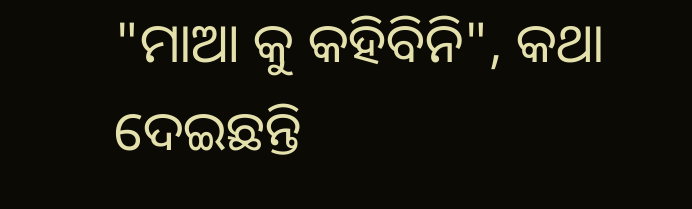"ମାଆ କୁ କହିବିନି", କଥା ଦେଇଛନ୍ତି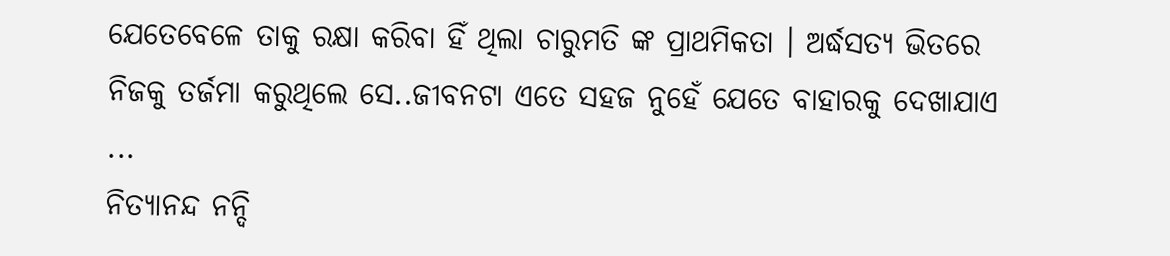ଯେତେବେଳେ ତାକୁ ରକ୍ଷା କରିବା ହିଁ ଥିଲା ଚାରୁମତି ଙ୍କ ପ୍ରାଥମିକତା । ଅର୍ଦ୍ଧସତ୍ୟ ଭିତରେ ନିଜକୁ ତର୍ଜମା କରୁଥିଲେ ସେ..ଜୀବନଟା ଏତେ ସହଜ ନୁହେଁ ଯେତେ ବାହାରକୁ ଦେଖାଯାଏ ...
ନିତ୍ୟାନନ୍ଦ ନନ୍ଦି